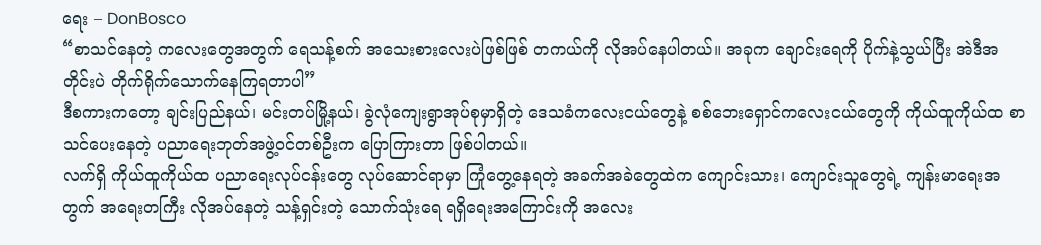ရေး – DonBosco
“စာသင်နေတဲ့ ကလေးတွေအတွက် ရေသန့်စက် အသေးစားလေးပဲဖြစ်ဖြစ် တကယ်ကို လိုအပ်နေပါတယ်။ အခုက ချောင်းရေကို ပိုက်နဲ့သွယ်ပြီး အဲဒီအတိုင်းပဲ တိုက်ရိုက်သောက်နေကြရတာပါ”
ဒီစကားကတော့ ချင်းပြည်နယ်၊ မင်းတပ်မြို့နယ်၊ ခွဲလုံကျေးရွာအုပ်စုမှာရှိတဲ့ ဒေသခံကလေးငယ်တွေနဲ့ စစ်ဘေးရှောင်ကလေးငယ်တွေကို ကိုယ်ထူကိုယ်ထ စာသင်ပေးနေတဲ့ ပညာရေးဘုတ်အဖွဲ့ဝင်တစ်ဦးက ပြောကြားတာ ဖြစ်ပါတယ်။
လက်ရှိ ကိုယ်ထူကိုယ်ထ ပညာရေးလုပ်ငန်းတွေ လုပ်ဆောင်ရာမှာ ကြုံတွေ့နေရတဲ့ အခက်အခဲတွေထဲက ကျောင်းသား၊ ကျောင်းသူတွေရဲ့ ကျန်းမာရေးအတွက် အရေးတကြီး လိုအပ်နေတဲ့ သန့်ရှင်းတဲ့ သောက်သုံးရေ ရရှိရေးအကြောင်းကို အလေး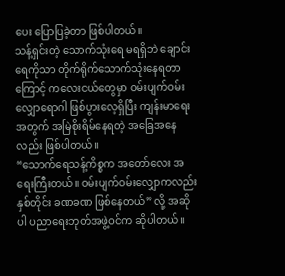ပေး ပြောပြခဲ့တာ ဖြစ်ပါတယ်။
သန့်ရှင်းတဲ့ သောက်သုံးရေ မရရှိဘဲ ချောင်းရေကိုသာ တိုက်ရိုက်သောက်သုံးနေရတာကြောင့် ကလေးငယ်တွေမှာ ဝမ်းပျက်ဝမ်းလျှောရောဂါ ဖြစ်ပွားလေ့ရှိပြီး ကျန်းမာရေးအတွက် အမြဲစိုးရိမ်နေရတဲ့ အခြေအနေလည်း ဖြစ်ပါတယ်။
“သောက်ရေသန့်ကိစ္စက အတော်လေး အရေးကြီးတယ်။ ဝမ်းပျက်ဝမ်းလျှောကလည်း နှစ်တိုင်း ခဏခဏ ဖြစ်နေတယ်” လို့ အဆိုပါ ပညာရေးဘုတ်အဖွဲ့ဝင်က ဆိုပါတယ်။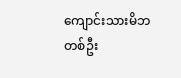ကျောင်းသားမိဘတစ်ဦး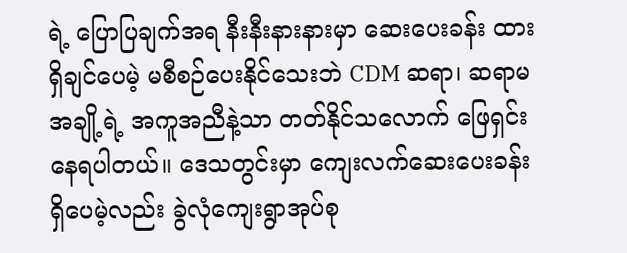ရဲ့ ပြောပြချက်အရ နီးနီးနားနားမှာ ဆေးပေးခန်း ထားရှိချင်ပေမဲ့ မစီစဉ်ပေးနိုင်သေးဘဲ CDM ဆရာ၊ ဆရာမ အချို့ရဲ့ အကူအညီနဲ့သာ တတ်နိုင်သလောက် ဖြေရှင်းနေရပါတယ်။ ဒေသတွင်းမှာ ကျေးလက်ဆေးပေးခန်း ရှိပေမဲ့လည်း ခွဲလုံကျေးရွာအုပ်စု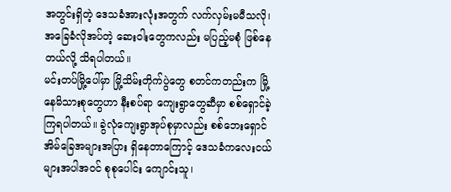အတွင်းရှိတဲ့ ဒေသခံအားလုံးအတွက် လက်လှမ်းမမီသလို၊ အခြေခံလိုအပ်တဲ့ ဆေးဝါးတွေကလည်း မပြည့်မစုံ ဖြစ်နေတယ်လို့ သိရပါတယ်။
မင်းတပ်မြို့ပေါ်မှာ မြို့သိမ်းတိုက်ပွဲတွေ စတင်ကတည်းက မြို့နေမိသားစုတွေဟာ နီးစပ်ရာ ကျေးရွာတွေဆီမှာ စစ်ရှောင်ခဲ့ကြရပါတယ်။ ခွဲလုံကျေးရွာအုပ်စုမှာလည်း စစ်ဘေးရှောင် အိမ်ခြေအများအပြား ရှိနေတာကြောင့် ဒေသခံကလေးငယ်များအပါအဝင် စုစုပေါင်း ကျောင်းသူ၊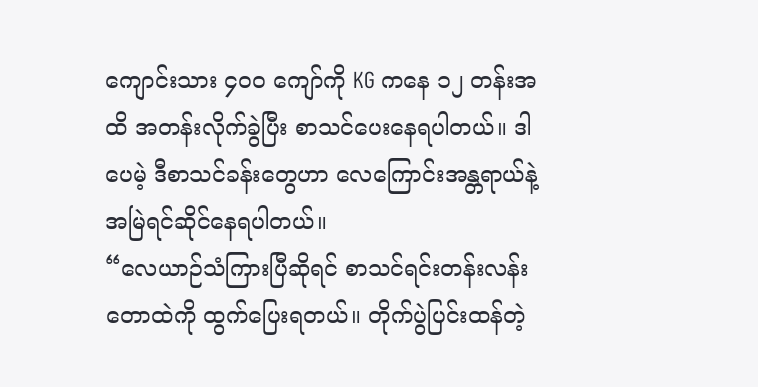ကျောင်းသား ၄၀၀ ကျော်ကို KG ကနေ ၁၂ တန်းအထိ အတန်းလိုက်ခွဲပြီး စာသင်ပေးနေရပါတယ်။ ဒါပေမဲ့ ဒီစာသင်ခန်းတွေဟာ လေကြောင်းအန္တရာယ်နဲ့ အမြဲရင်ဆိုင်နေရပါတယ်။
“လေယာဉ်သံကြားပြီဆိုရင် စာသင်ရင်းတန်းလန်း တောထဲကို ထွက်ပြေးရတယ်။ တိုက်ပွဲပြင်းထန်တဲ့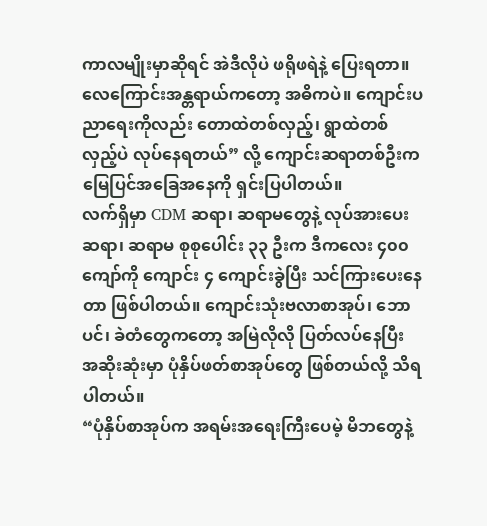ကာလမျိုးမှာဆိုရင် အဲဒီလိုပဲ ဖရိုဖရဲနဲ့ ပြေးရတာ။ လေကြောင်းအန္တရာယ်ကတော့ အဓိကပဲ။ ကျောင်းပညာရေးကိုလည်း တောထဲတစ်လှည့်၊ ရွာထဲတစ်လှည့်ပဲ လုပ်နေရတယ်” လို့ ကျောင်းဆရာတစ်ဦးက မြေပြင်အခြေအနေကို ရှင်းပြပါတယ်။
လက်ရှိမှာ CDM ဆရာ၊ ဆရာမတွေနဲ့ လုပ်အားပေး ဆရာ၊ ဆရာမ စုစုပေါင်း ၃၃ ဦးက ဒီကလေး ၄၀၀ ကျော်ကို ကျောင်း ၄ ကျောင်းခွဲပြီး သင်ကြားပေးနေတာ ဖြစ်ပါတယ်။ ကျောင်းသုံးဗလာစာအုပ်၊ ဘောပင်၊ ခဲတံတွေကတော့ အမြဲလိုလို ပြတ်လပ်နေပြီး အဆိုးဆုံးမှာ ပုံနှိပ်ဖတ်စာအုပ်တွေ ဖြစ်တယ်လို့ သိရပါတယ်။
“ပုံနှိပ်စာအုပ်က အရမ်းအရေးကြီးပေမဲ့ မိဘတွေနဲ့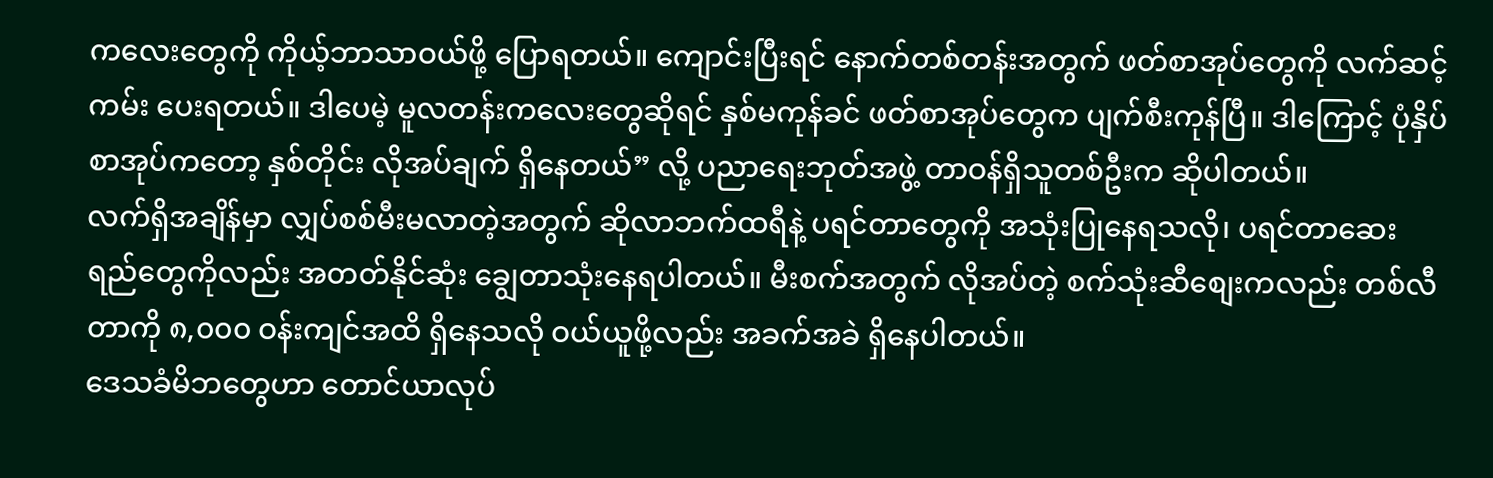ကလေးတွေကို ကိုယ့်ဘာသာဝယ်ဖို့ ပြောရတယ်။ ကျောင်းပြီးရင် နောက်တစ်တန်းအတွက် ဖတ်စာအုပ်တွေကို လက်ဆင့်ကမ်း ပေးရတယ်။ ဒါပေမဲ့ မူလတန်းကလေးတွေဆိုရင် နှစ်မကုန်ခင် ဖတ်စာအုပ်တွေက ပျက်စီးကုန်ပြီ။ ဒါကြောင့် ပုံနှိပ်စာအုပ်ကတော့ နှစ်တိုင်း လိုအပ်ချက် ရှိနေတယ်” လို့ ပညာရေးဘုတ်အဖွဲ့ တာဝန်ရှိသူတစ်ဦးက ဆိုပါတယ်။
လက်ရှိအချိန်မှာ လျှပ်စစ်မီးမလာတဲ့အတွက် ဆိုလာဘက်ထရီနဲ့ ပရင်တာတွေကို အသုံးပြုနေရသလို၊ ပရင်တာဆေးရည်တွေကိုလည်း အတတ်နိုင်ဆုံး ချွေတာသုံးနေရပါတယ်။ မီးစက်အတွက် လိုအပ်တဲ့ စက်သုံးဆီစျေးကလည်း တစ်လီတာကို ၈,၀၀၀ ဝန်းကျင်အထိ ရှိနေသလို ဝယ်ယူဖို့လည်း အခက်အခဲ ရှိနေပါတယ်။
ဒေသခံမိဘတွေဟာ တောင်ယာလုပ်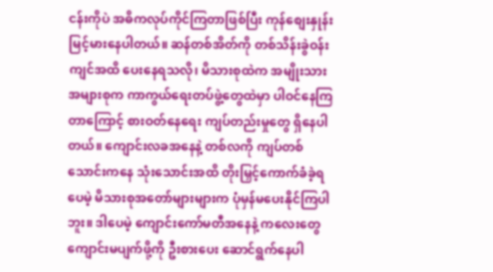ငန်းကိုပဲ အဓိကလုပ်ကိုင်ကြတာဖြစ်ပြီး ကုန်စျေးနှုန်း မြင့်မားနေပါတယ်။ ဆန်တစ်အိတ်ကို တစ်သိန်းခွဲဝန်းကျင်အထိ ပေးနေရသလို၊ မိသားစုထဲက အမျိုးသားအများစုက ကာကွယ်ရေးတပ်ဖွဲ့တွေထဲမှာ ပါဝင်နေကြတာကြောင့် စားဝတ်နေရေး ကျပ်တည်းမှုတွေ ရှိနေပါတယ်။ ကျောင်းလခအနေနဲ့ တစ်လကို ကျပ်တစ်သောင်းကနေ သုံးသောင်းအထိ တိုးမြှင့်ကောက်ခံခဲ့ရပေမဲ့ မိသားစုအတော်များများက ပုံမှန်မပေးနိုင်ကြပါဘူး။ ဒါပေမဲ့ ကျောင်းကော်မတီအနေနဲ့ ကလေးတွေ ကျောင်းမပျက်ဖို့ကို ဦးစားပေး ဆောင်ရွက်နေပါ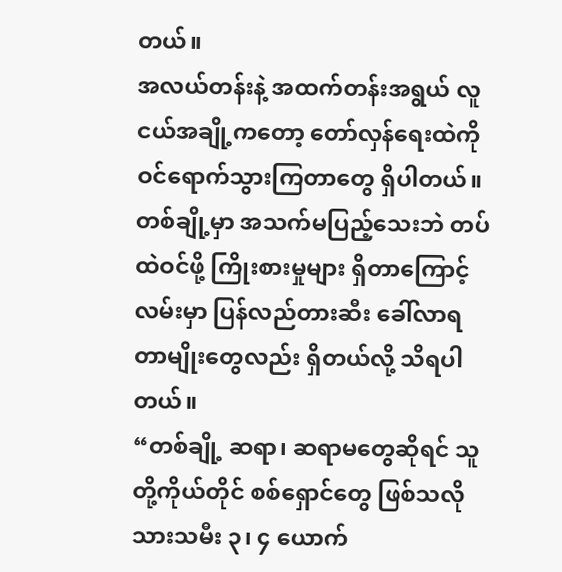တယ်။
အလယ်တန်းနဲ့ အထက်တန်းအရွယ် လူငယ်အချို့ကတော့ တော်လှန်ရေးထဲကို ဝင်ရောက်သွားကြတာတွေ ရှိပါတယ်။ တစ်ချို့မှာ အသက်မပြည့်သေးဘဲ တပ်ထဲဝင်ဖို့ ကြိုးစားမှုများ ရှိတာကြောင့် လမ်းမှာ ပြန်လည်တားဆီး ခေါ်လာရတာမျိုးတွေလည်း ရှိတယ်လို့ သိရပါတယ်။
“တစ်ချို့ ဆရာ၊ ဆရာမတွေဆိုရင် သူတို့ကိုယ်တိုင် စစ်ရှောင်တွေ ဖြစ်သလို သားသမီး ၃၊ ၄ ယောက်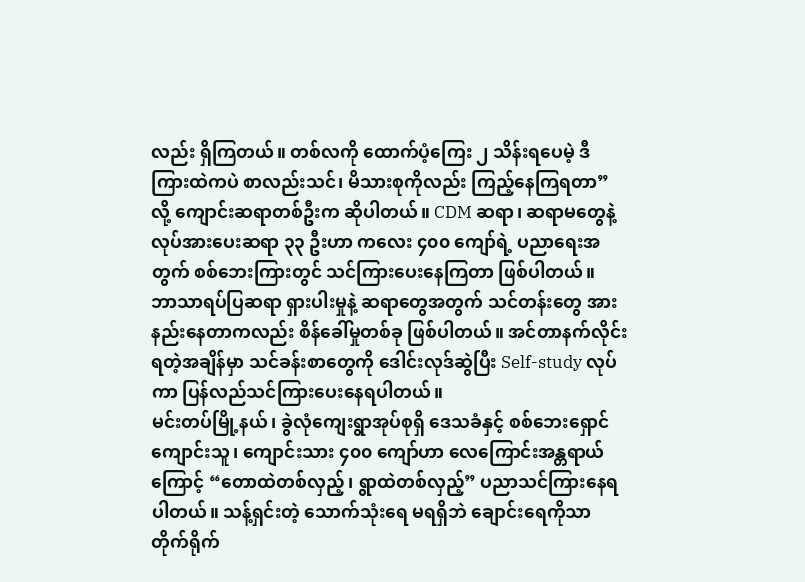လည်း ရှိကြတယ်။ တစ်လကို ထောက်ပံ့ကြေး ၂ သိန်းရပေမဲ့ ဒီကြားထဲကပဲ စာလည်းသင်၊ မိသားစုကိုလည်း ကြည့်နေကြရတာ” လို့ ကျောင်းဆရာတစ်ဦးက ဆိုပါတယ်။ CDM ဆရာ၊ ဆရာမတွေနဲ့ လုပ်အားပေးဆရာ ၃၃ ဦးဟာ ကလေး ၄၀၀ ကျော်ရဲ့ ပညာရေးအတွက် စစ်ဘေးကြားတွင် သင်ကြားပေးနေကြတာ ဖြစ်ပါတယ်။
ဘာသာရပ်ပြဆရာ ရှားပါးမှုနဲ့ ဆရာတွေအတွက် သင်တန်းတွေ အားနည်းနေတာကလည်း စိန်ခေါ်မှုတစ်ခု ဖြစ်ပါတယ်။ အင်တာနက်လိုင်းရတဲ့အချိန်မှာ သင်ခန်းစာတွေကို ဒေါင်းလုဒ်ဆွဲပြီး Self-study လုပ်ကာ ပြန်လည်သင်ကြားပေးနေရပါတယ်။
မင်းတပ်မြို့နယ်၊ ခွဲလုံကျေးရွာအုပ်စုရှိ ဒေသခံနှင့် စစ်ဘေးရှောင်ကျောင်းသူ၊ ကျောင်းသား ၄၀၀ ကျော်ဟာ လေကြောင်းအန္တရာယ်ကြောင့် “တောထဲတစ်လှည့်၊ ရွာထဲတစ်လှည့်” ပညာသင်ကြားနေရပါတယ်။ သန့်ရှင်းတဲ့ သောက်သုံးရေ မရရှိဘဲ ချောင်းရေကိုသာ တိုက်ရိုက်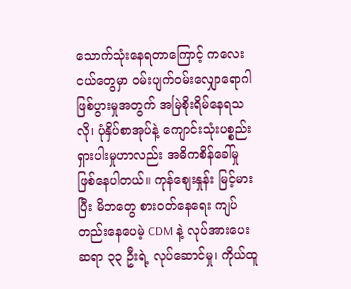သောက်သုံးနေရတာကြောင့် ကလေးငယ်တွေမှာ ဝမ်းပျက်ဝမ်းလျှောရောဂါ ဖြစ်ပွားမှုအတွက် အမြဲစိုးရိမ်နေရသလို၊ ပုံနှိပ်စာအုပ်နဲ့ ကျောင်းသုံးပစ္စည်း ရှားပါးမှုဟာလည်း အဓိကစိန်ခေါ်မှု ဖြစ်နေပါတယ်။ ကုန်စျေးနှုန်း မြင့်မားပြီး မိဘတွေ စားဝတ်နေရေး ကျပ်တည်းနေပေမဲ့ CDM နဲ့ လုပ်အားပေးဆရာ ၃၃ ဦးရဲ့ လုပ်ဆောင်မှု၊ ကိုယ်ထူ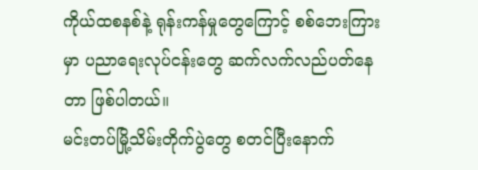ကိုယ်ထစနစ်နဲ့ ရုန်းကန်မှုတွေကြောင့် စစ်ဘေးကြားမှာ ပညာရေးလုပ်ငန်းတွေ ဆက်လက်လည်ပတ်နေတာ ဖြစ်ပါတယ်။
မင်းတပ်မြို့သိမ်းတိုက်ပွဲတွေ စတင်ပြီးနောက်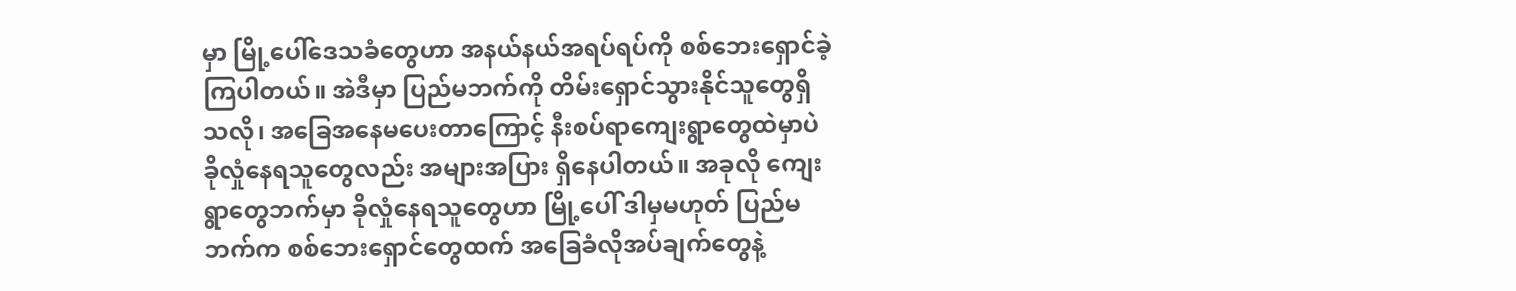မှာ မြို့ပေါ်ဒေသခံတွေဟာ အနယ်နယ်အရပ်ရပ်ကို စစ်ဘေးရှောင်ခဲ့ကြပါတယ်။ အဲဒီမှာ ပြည်မဘက်ကို တိမ်းရှောင်သွားနိုင်သူတွေရှိသလို၊ အခြေအနေမပေးတာကြောင့် နီးစပ်ရာကျေးရွာတွေထဲမှာပဲ ခိုလှုံနေရသူတွေလည်း အများအပြား ရှိနေပါတယ်။ အခုလို ကျေးရွာတွေဘက်မှာ ခိုလှုံနေရသူတွေဟာ မြို့ပေါ် ဒါမှမဟုတ် ပြည်မဘက်က စစ်ဘေးရှောင်တွေထက် အခြေခံလိုအပ်ချက်တွေနဲ့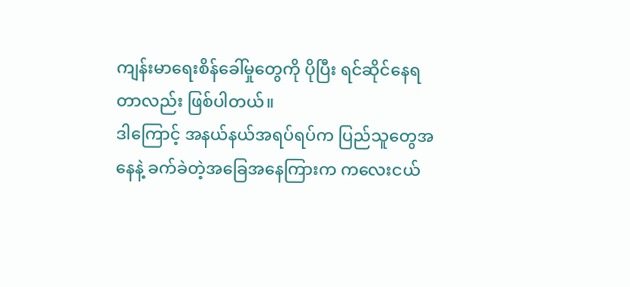ကျန်းမာရေးစိန်ခေါ်မှုတွေကို ပိုပြီး ရင်ဆိုင်နေရတာလည်း ဖြစ်ပါတယ်။
ဒါကြောင့် အနယ်နယ်အရပ်ရပ်က ပြည်သူတွေအနေနဲ့ ခက်ခဲတဲ့အခြေအနေကြားက ကလေးငယ်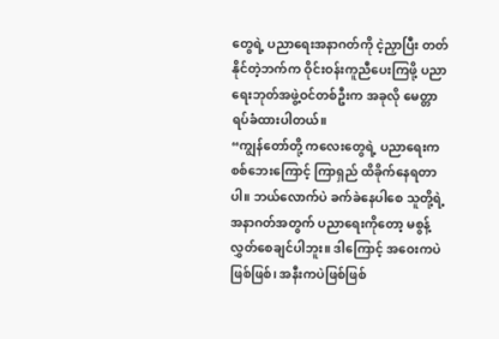တွေရဲ့ ပညာရေးအနာဂတ်ကို ငဲ့ညှာပြီး တတ်နိုင်တဲ့ဘက်က ဝိုင်းဝန်းကူညီပေးကြဖို့ ပညာရေးဘုတ်အဖွဲ့ဝင်တစ်ဦးက အခုလို မေတ္တာရပ်ခံထားပါတယ်။
“ကျွန်တော်တို့ ကလေးတွေရဲ့ ပညာရေးက စစ်ဘေးကြောင့် ကြာရှည် ထိခိုက်နေရတာပါ။ ဘယ်လောက်ပဲ ခက်ခဲနေပါစေ သူတို့ရဲ့ အနာဂတ်အတွက် ပညာရေးကိုတော့ မစွန့်လွှတ်စေချင်ပါဘူး။ ဒါကြောင့် အဝေးကပဲဖြစ်ဖြစ်၊ အနီးကပဲဖြစ်ဖြစ်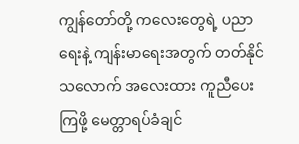ကျွန်တော်တို့ ကလေးတွေရဲ့ ပညာရေးနဲ့ ကျန်းမာရေးအတွက် တတ်နိုင်သလောက် အလေးထား ကူညီပေးကြဖို့ မေတ္တာရပ်ခံချင်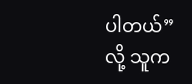ပါတယ်” လို့ သူက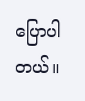ပြောပါတယ်။